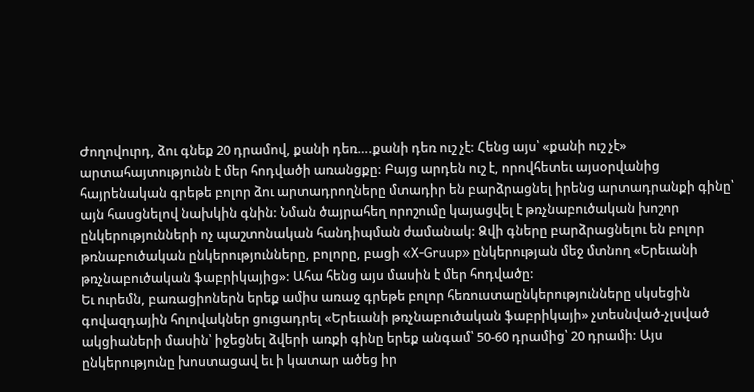Ժողովուրդ, ձու գնեք 20 դրամով, քանի դեռ….քանի դեռ ուշ չէ: Հենց այս՝ «քանի ուշ չէ» արտահայտությունն է մեր հոդվածի առանցքը: Բայց արդեն ուշ է, որովհետեւ այսօրվանից հայրենական գրեթե բոլոր ձու արտադրողները մտադիր են բարձրացնել իրենց արտադրանքի գինը՝ այն հասցնելով նախկին գնին: Նման ծայրահեղ որոշումը կայացվել է թռչնաբուծական խոշոր ընկերությունների ոչ պաշտոնական հանդիպման ժամանակ: Ձվի գները բարձրացնելու են բոլոր թռնաբուծական ընկերությունները, բոլորը, բացի «X-Gruup» ընկերության մեջ մտնող «Երեւանի թռչնաբուծական ֆաբրիկայից»: Ահա հենց այս մասին է մեր հոդվածը:
Եւ ուրեմն, բառացիոներն երեք ամիս առաջ գրեթե բոլոր հեռուստաընկերությունները սկսեցին գովազդային հոլովակներ ցուցադրել «Երեւանի թռչնաբուծական ֆաբրիկայի» չտեսնված-չլսված ակցիաների մասին՝ իջեցնել ձվերի առքի գինը երեք անգամ՝ 50-60 դրամից՝ 20 դրամի: Այս ընկերությունը խոստացավ եւ ի կատար ածեց իր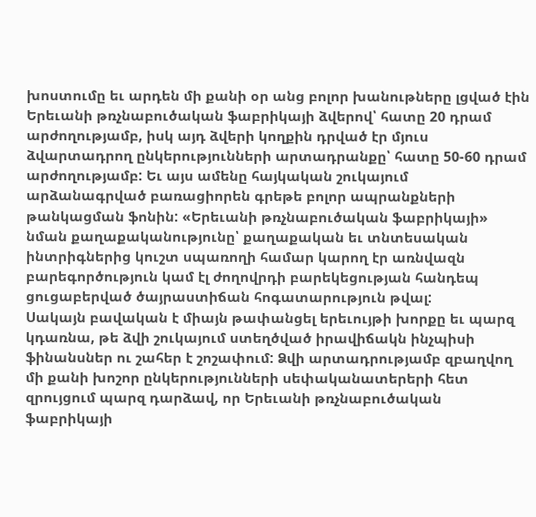խոստումը եւ արդեն մի քանի օր անց բոլոր խանութները լցված էին Երեւանի թռչնաբուծական ֆաբրիկայի ձվերով՝ հատը 20 դրամ արժողությամբ, իսկ այդ ձվերի կողքին դրված էր մյուս ձվարտադրող ընկերությունների արտադրանքը՝ հատը 50-60 դրամ արժողությամբ: Եւ այս ամենը հայկական շուկայում արձանագրված բառացիորեն գրեթե բոլոր ապրանքների թանկացման ֆոնին: «Երեւանի թռչնաբուծական ֆաբրիկայի» նման քաղաքականությունը՝ քաղաքական եւ տնտեսական ինտրիգներից կուշտ սպառողի համար կարող էր առնվազն բարեգործություն կամ էլ ժողովրդի բարեկեցության հանդեպ ցուցաբերված ծայրաստիճան հոգատարություն թվալ:
Սակայն բավական է միայն թափանցել երեւույթի խորքը եւ պարզ կդառնա, թե ձվի շուկայում ստեղծված իրավիճակն ինչպիսի ֆինանսներ ու շահեր է շոշափում: Ձվի արտադրությամբ զբաղվող մի քանի խոշոր ընկերությունների սեփականատերերի հետ զրույցում պարզ դարձավ, որ Երեւանի թռչնաբուծական ֆաբրիկայի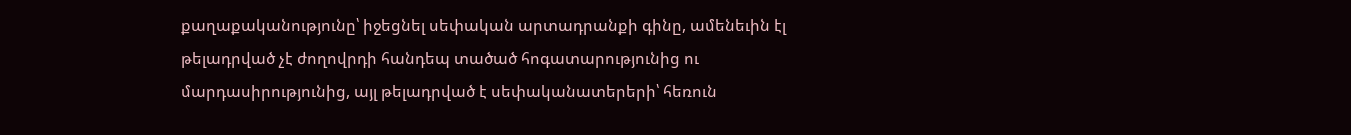քաղաքականությունը՝ իջեցնել սեփական արտադրանքի գինը, ամենեւին էլ թելադրված չէ ժողովրդի հանդեպ տածած հոգատարությունից ու մարդասիրությունից, այլ թելադրված է սեփականատերերի՝ հեռուն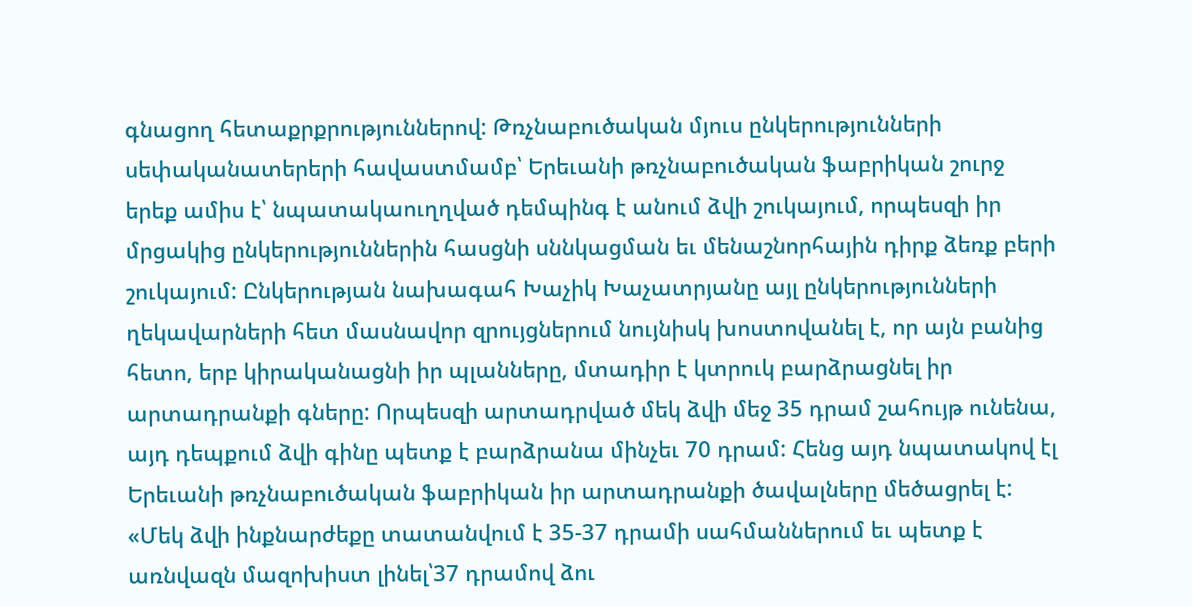գնացող հետաքրքրություններով: Թռչնաբուծական մյուս ընկերությունների սեփականատերերի հավաստմամբ՝ Երեւանի թռչնաբուծական ֆաբրիկան շուրջ երեք ամիս է՝ նպատակաուղղված դեմպինգ է անում ձվի շուկայում, որպեսզի իր մրցակից ընկերություններին հասցնի սննկացման եւ մենաշնորհային դիրք ձեռք բերի շուկայում: Ընկերության նախագահ Խաչիկ Խաչատրյանը այլ ընկերությունների ղեկավարների հետ մասնավոր զրույցներում նույնիսկ խոստովանել է, որ այն բանից հետո, երբ կիրականացնի իր պլանները, մտադիր է կտրուկ բարձրացնել իր արտադրանքի գները: Որպեսզի արտադրված մեկ ձվի մեջ 35 դրամ շահույթ ունենա, այդ դեպքում ձվի գինը պետք է բարձրանա մինչեւ 70 դրամ: Հենց այդ նպատակով էլ Երեւանի թռչնաբուծական ֆաբրիկան իր արտադրանքի ծավալները մեծացրել է: «Մեկ ձվի ինքնարժեքը տատանվում է 35-37 դրամի սահմաններում եւ պետք է առնվազն մազոխիստ լինել՝37 դրամով ձու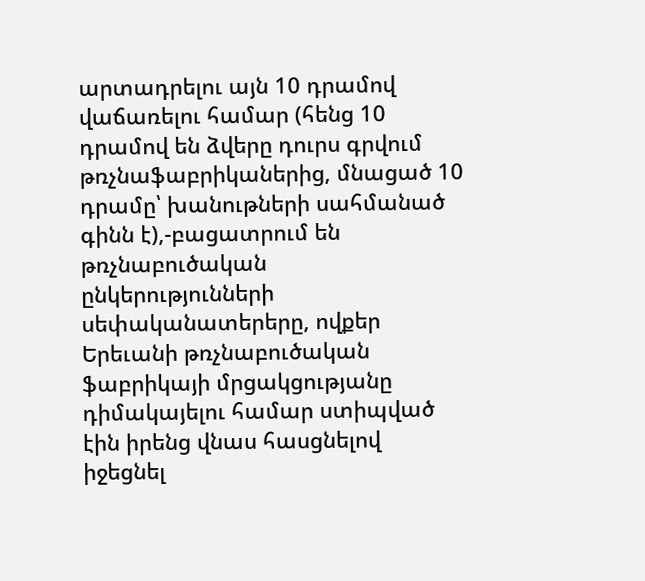արտադրելու այն 10 դրամով վաճառելու համար (հենց 10 դրամով են ձվերը դուրս գրվում թռչնաֆաբրիկաներից, մնացած 10 դրամը՝ խանութների սահմանած գինն է),-բացատրում են թռչնաբուծական ընկերությունների սեփականատերերը, ովքեր Երեւանի թռչնաբուծական ֆաբրիկայի մրցակցությանը դիմակայելու համար ստիպված էին իրենց վնաս հասցնելով իջեցնել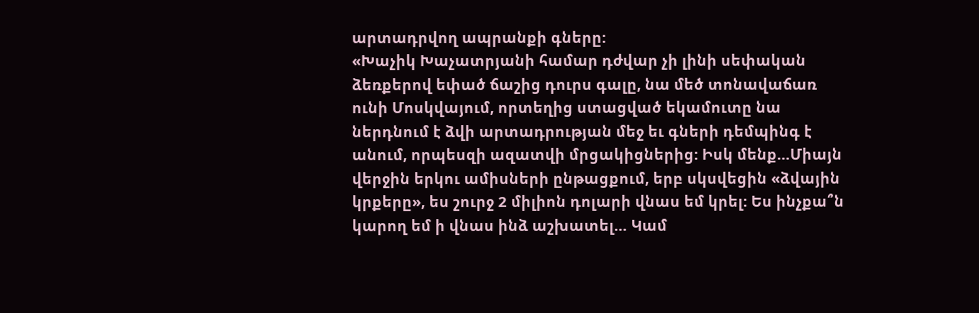արտադրվող ապրանքի գները:
«Խաչիկ Խաչատրյանի համար դժվար չի լինի սեփական ձեռքերով եփած ճաշից դուրս գալը, նա մեծ տոնավաճառ ունի Մոսկվայում, որտեղից ստացված եկամուտը նա ներդնում է ձվի արտադրության մեջ եւ գների դեմպինգ է անում, որպեսզի ազատվի մրցակիցներից: Իսկ մենք…Միայն վերջին երկու ամիսների ընթացքում, երբ սկսվեցին «ձվային կրքերը», ես շուրջ 2 միլիոն դոլարի վնաս եմ կրել: Ես ինչքա՞ն կարող եմ ի վնաս ինձ աշխատել… Կամ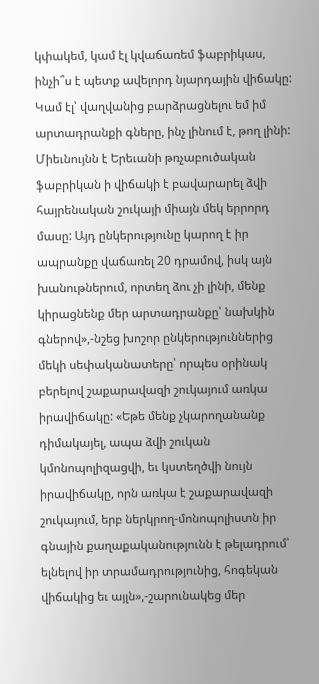կփակեմ, կամ էլ կվաճառեմ ֆաբրիկաս, ինչի՞ս է պետք ավելորդ նյարդային վիճակը: Կամ էլ՝ վաղվանից բարձրացնելու եմ իմ արտադրանքի գները, ինչ լինում է, թող լինի: Միեւնույնն է Երեւանի թռչաբուծական ֆաբրիկան ի վիճակի է բավարարել ձվի հայրենական շուկայի միայն մեկ երրորդ մասը: Այդ ընկերությունը կարող է իր ապրանքը վաճառել 20 դրամով, իսկ այն խանութներում, որտեղ ձու չի լինի, մենք կիրացնենք մեր արտադրանքը՝ նախկին գներով»,-նշեց խոշոր ընկերություններից մեկի սեփականատերը՝ որպես օրինակ բերելով շաքարավազի շուկայում առկա իրավիճակը: «Եթե մենք չկարողանանք դիմակայել, ապա ձվի շուկան կմոնոպոլիզացվի, եւ կստեղծվի նույն իրավիճակը, որն առկա է շաքարավազի շուկայում, երբ ներկրող-մոնոպոլիստն իր գնային քաղաքականությունն է թելադրում՝ ելնելով իր տրամադրությունից, հոգեկան վիճակից եւ այլն»,-շարունակեց մեր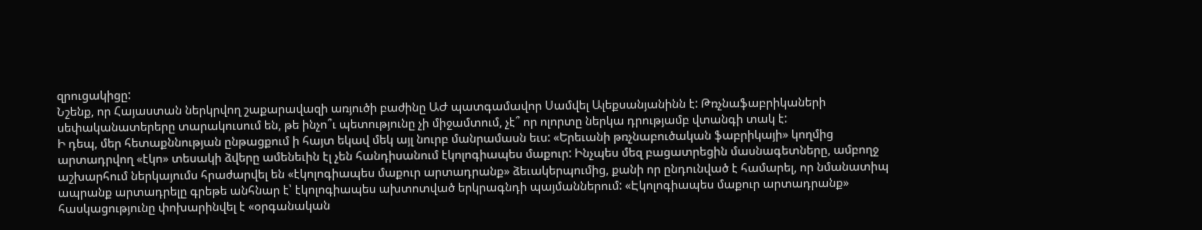զրուցակիցը:
Նշենք, որ Հայաստան ներկրվող շաքարավազի առյուծի բաժինը ԱԺ պատգամավոր Սամվել Ալեքսանյանինն է: Թռչնաֆաբրիկաների սեփականատերերը տարակուսում են, թե ինչո՞ւ պետությունը չի միջամտում, չէ՞ որ ոլորտը ներկա դրությամբ վտանգի տակ է:
Ի դեպ, մեր հետաքննության ընթացքում ի հայտ եկավ մեկ այլ նուրբ մանրամասն եւս: «Երեւանի թռչնաբուծական ֆաբրիկայի» կողմից արտադրվող «էկո» տեսակի ձվերը ամենեւին էլ չեն հանդիսանում էկոլոգիապես մաքուր: Ինչպես մեզ բացատրեցին մասնագետները, ամբողջ աշխարհում ներկայումս հրաժարվել են «էկոլոգիապես մաքուր արտադրանք» ձեւակերպումից, քանի որ ընդունված է համարել, որ նմանատիպ ապրանք արտադրելը գրեթե անհնար է՝ էկոլոգիապես ախտոտված երկրագնդի պայմաններում: «Էկոլոգիապես մաքուր արտադրանք» հասկացությունը փոխարինվել է «օրգանական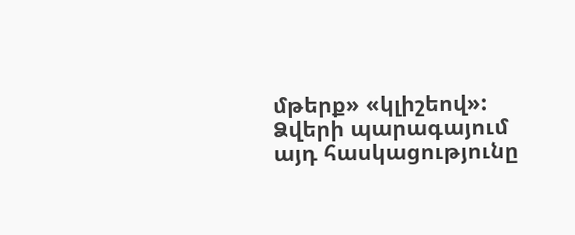մթերք» «կլիշեով»: Ձվերի պարագայում այդ հասկացությունը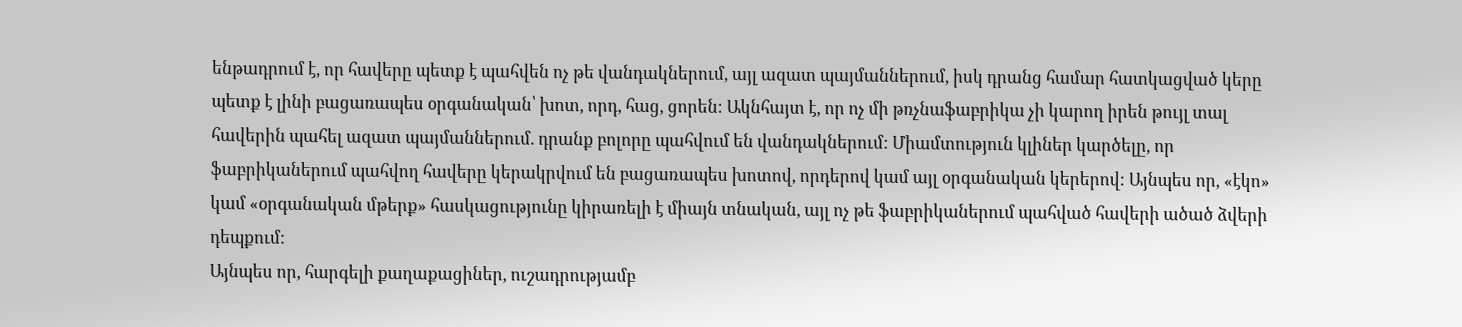ենթադրում է, որ հավերը պետք է պահվեն ոչ թե վանդակներում, այլ ազատ պայմաններում, իսկ դրանց համար հատկացված կերը պետք է լինի բացառապես օրգանական՝ խոտ, որդ, հաց, ցորեն: Ակնհայտ է, որ ոչ մի թռչնաֆաբրիկա չի կարող իրեն թույլ տալ հավերին պահել ազատ պայմաններում. դրանք բոլորը պահվում են վանդակներում: Միամտություն կլիներ կարծելը, որ ֆաբրիկաներում պահվող հավերը կերակրվում են բացառապես խոտով, որդերով կամ այլ օրգանական կերերով: Այնպես որ, «էկո» կամ «օրգանական մթերք» հասկացությունը կիրառելի է միայն տնական, այլ ոչ թե ֆաբրիկաներում պահված հավերի ածած ձվերի դեպքում:
Այնպես որ, հարգելի քաղաքացիներ, ուշադրությամբ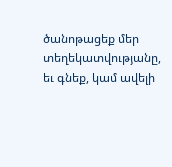ծանոթացեք մեր տեղեկատվությանը, եւ գնեք, կամ ավելի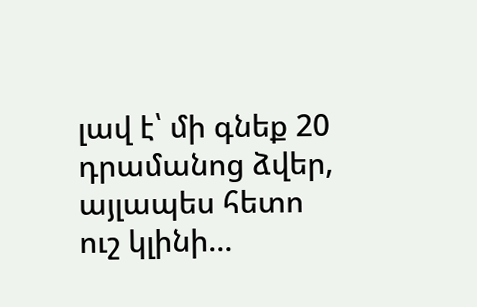լավ է՝ մի գնեք 20 դրամանոց ձվեր, այլապես հետո ուշ կլինի…